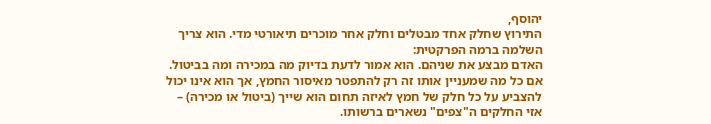יהוסף,
התירוץ שחלק אחד מבטלים וחלק אחר מוכרים תיאורטי מדי. הוא צריך השלמה ברמה הפרקטית:
האדם מבצע את שניהם. הוא אמור לדעת בדיוק מה במכירה ומה בביטול. אם כל מה שמעניין אותו זה רק להתפטר מאיסור החמץ, אך הוא אינו יכול להצביע על כל חלק של חמץ לאיזה תחום הוא שייך (ביטול או מכירה) – אזי החלקים ה"צפים" נשארים ברשותו.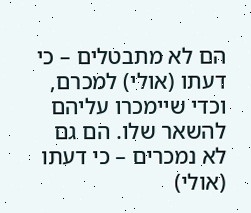הם לא מתבטלים – כי דעתו (אולי) למכרם, וכדי שיימכרו עליהם להשאר שלו. הם גם לא נמכרים – כי דעתו (אולי)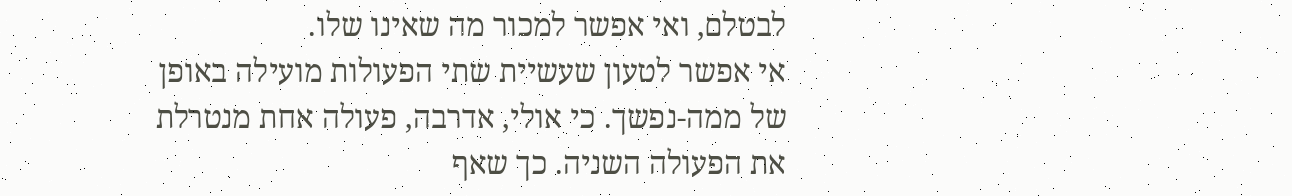לבטלם, ואי אפשר למכור מה שאינו שלו.
אי אפשר לטעון שעשיית שתי הפעולות מועילה באופן של ממה-נפשך. כי אולי, אדרבה, פעולה אחת מנטרלת את הפעולה השניה. כך שאף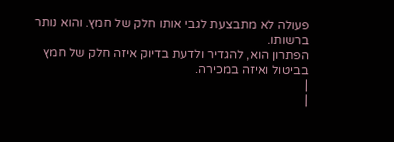פעולה לא מתבצעת לגבי אותו חלק של חמץ. והוא נותר ברשותו.
הפתרון הוא, להגדיר ולדעת בדיוק איזה חלק של חמץ בביטול ואיזה במכירה.
|
|